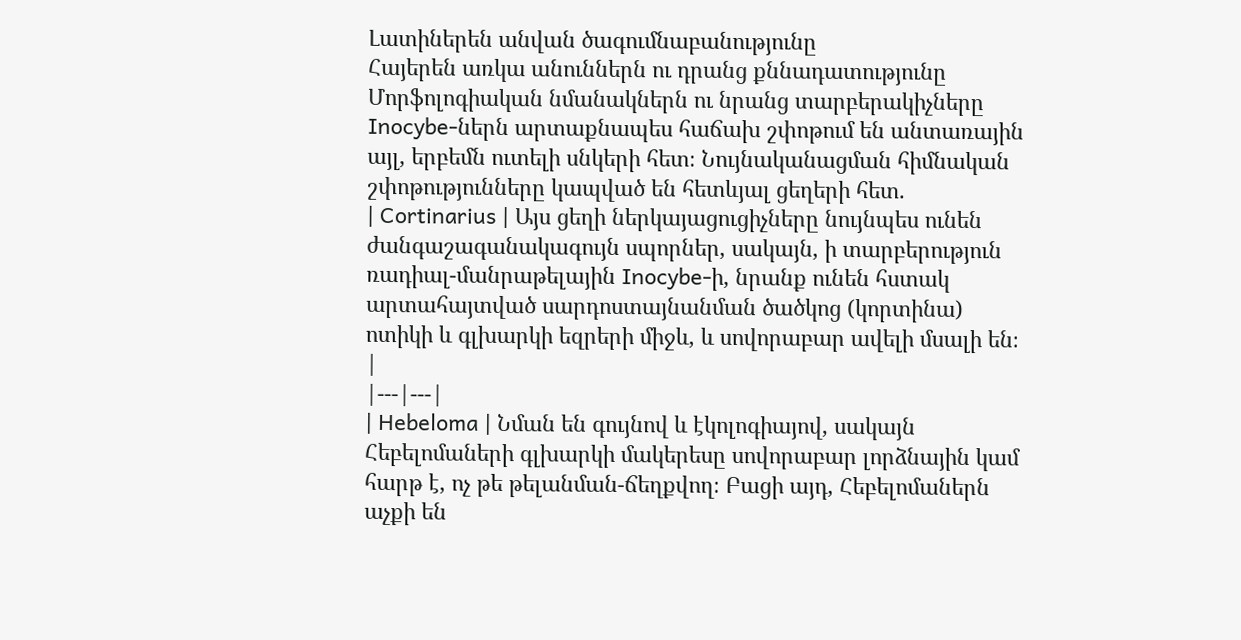Լատիներեն անվան ծագումնաբանությունը
Հայերեն առկա անուններն ու դրանց քննադատությունը
Մորֆոլոգիական նմանակներն ու նրանց տարբերակիչները
Inocybe-ներն արտաքնապես հաճախ շփոթում են անտառային այլ, երբեմն ուտելի սնկերի հետ։ Նույնականացման հիմնական շփոթությունները կապված են հետևյալ ցեղերի հետ.
| Cortinarius | Այս ցեղի ներկայացուցիչները նույնպես ունեն ժանգաշագանակագույն սպորներ, սակայն, ի տարբերություն ռադիալ-մանրաթելային Inocybe-ի, նրանք ունեն հստակ արտահայտված սարդոստայնանման ծածկոց (կորտինա) ոտիկի և գլխարկի եզրերի միջև, և սովորաբար ավելի մսալի են։ |
|---|---|
| Hebeloma | Նման են գույնով և էկոլոգիայով, սակայն Հեբելոմաների գլխարկի մակերեսը սովորաբար լորձնային կամ հարթ է, ոչ թե թելանման-ճեղքվող։ Բացի այդ, Հեբելոմաներն աչքի են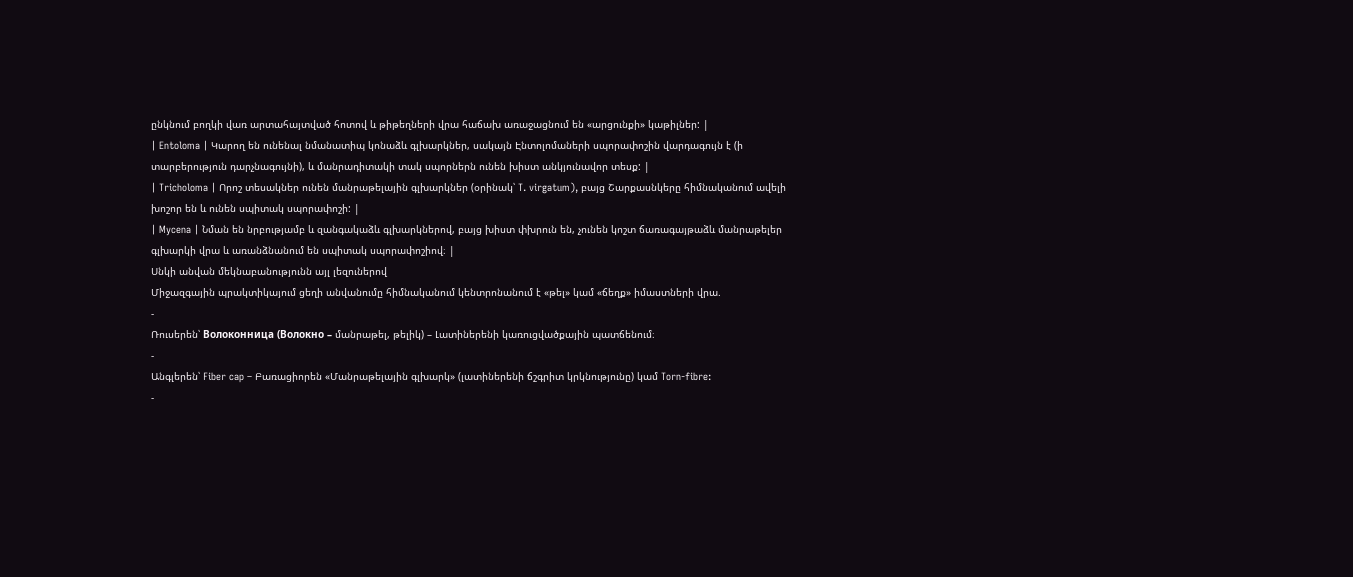ընկնում բողկի վառ արտահայտված հոտով և թիթեղների վրա հաճախ առաջացնում են «արցունքի» կաթիլներ: |
| Entoloma | Կարող են ունենալ նմանատիպ կոնաձև գլխարկներ, սակայն Էնտոլոմաների սպորափոշին վարդագույն է (ի տարբերություն դարչնագույնի), և մանրադիտակի տակ սպորներն ունեն խիստ անկյունավոր տեսք: |
| Tricholoma | Որոշ տեսակներ ունեն մանրաթելային գլխարկներ (օրինակ՝ T. virgatum), բայց Շարքասնկերը հիմնականում ավելի խոշոր են և ունեն սպիտակ սպորափոշի: |
| Mycena | Նման են նրբությամբ և զանգակաձև գլխարկներով, բայց խիստ փխրուն են, չունեն կոշտ ճառագայթաձև մանրաթելեր գլխարկի վրա և առանձնանում են սպիտակ սպորափոշիով։ |
Սնկի անվան մեկնաբանությունն այլ լեզուներով
Միջազգային պրակտիկայում ցեղի անվանումը հիմնականում կենտրոնանում է «թել» կամ «ճեղք» իմաստների վրա.
-
Ռուսերեն՝ Волоконница (Волокно – մանրաթել, թելիկ) – Լատիներենի կառուցվածքային պատճենում։
-
Անգլերեն՝ Fiber cap – Բառացիորեն «Մանրաթելային գլխարկ» (լատիներենի ճշգրիտ կրկնությունը) կամ Torn-fibre:
-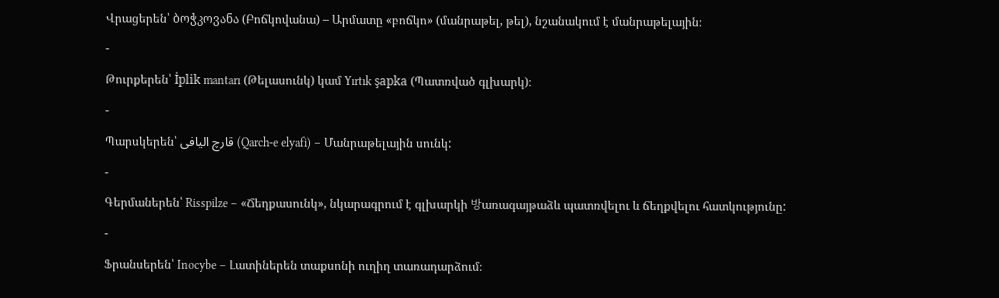Վրացերեն՝ ბოჭკოვანა (Բոճկովանա) – Արմատը «բոճկո» (մանրաթել, թել), նշանակում է մանրաթելային։
-
Թուրքերեն՝ İplik mantarı (Թելասունկ) կամ Yırtık şapka (Պատռված գլխարկ)։
-
Պարսկերեն՝ قارچ الیافی (Qarch-e elyafi) – Մանրաթելային սունկ:
-
Գերմաներեն՝ Risspilze – «Ճեղքասունկ», նկարագրում է գլխարկի 방առագայթաձև պատռվելու և ճեղքվելու հատկությունը:
-
Ֆրանսերեն՝ Inocybe – Լատիներեն տաքսոնի ուղիղ տառադարձում։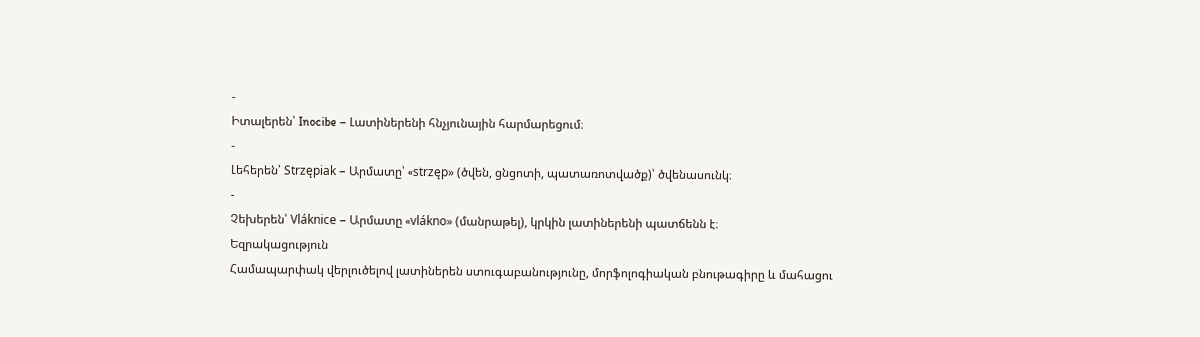-
Իտալերեն՝ Inocibe – Լատիներենի հնչյունային հարմարեցում։
-
Լեհերեն՝ Strzępiak – Արմատը՝ «strzęp» (ծվեն, ցնցոտի, պատառոտվածք)՝ ծվենասունկ։
-
Չեխերեն՝ Vláknice – Արմատը «vlákno» (մանրաթել), կրկին լատիներենի պատճենն է։
Եզրակացություն
Համապարփակ վերլուծելով լատիներեն ստուգաբանությունը, մորֆոլոգիական բնութագիրը և մահացու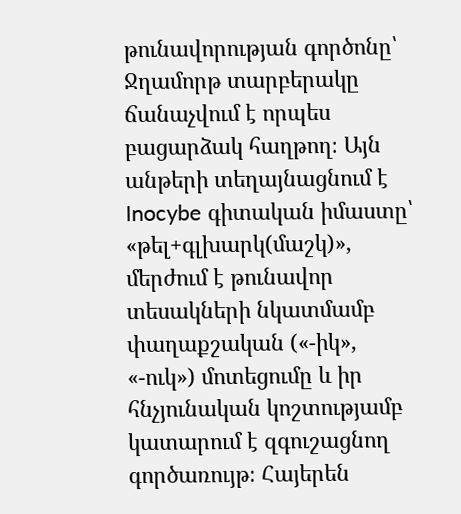թունավորության գործոնը՝ Ջղամորթ տարբերակը ճանաչվում է որպես բացարձակ հաղթող։ Այն անթերի տեղայնացնում է Inocybe գիտական իմաստը՝ «թել+գլխարկ(մաշկ)», մերժում է թունավոր տեսակների նկատմամբ փաղաքշական («-իկ», «-ուկ») մոտեցումը և իր հնչյունական կոշտությամբ կատարում է զգուշացնող գործառույթ։ Հայերեն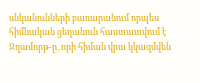սնկանունների բառարանում որպես հիմնական ցեղանուն հաստատվում է Ջղամորթ-ը, որի հիման վրա կկազմվեն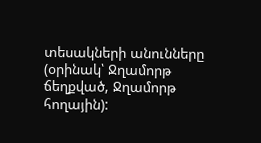տեսակների անունները (օրինակ՝ Ջղամորթ ճեղքված, Ջղամորթ հողային):